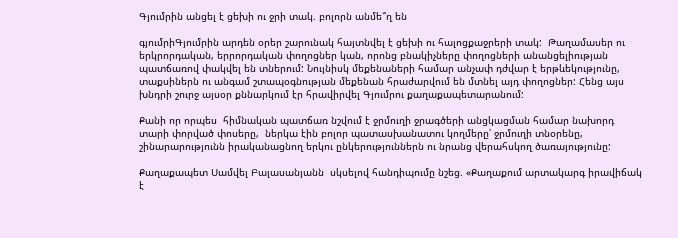Գյումրին անցել է ցեխի ու ջրի տակ. բոլորն անմե՞ղ են

գյումրիԳյումրին արդեն օրեր շարունակ հայտնվել է ցեխի ու հալոցքաջրերի տակ:  Թաղամասեր ու երկրորդական, երրորդական փողոցներ կան, որոնց բնակիչները փողոցների անանցելիության պատճառով փակվել են տներում: Նույնիսկ մեքենաների համար անչափ դժվար է երթևեկությունը, տաքսիներն ու անգամ շտապօգնության մեքենան հրաժարվում են մտնել այդ փողոցներ: Հենց այս խնդրի շուրջ այսօր քննարկում էր հրավիրվել Գյումրու քաղաքապետարանում:

Քանի որ որպես  հիմնական պատճառ նշվում է ջրմուղի ջրագծերի անցկացման համար նախորդ տարի փորված փոսերը,  ներկա էին բոլոր պատասխանատու կողմերը՝ ջրմուղի տնօրենը, շինարարությունն իրականացնող երկու ընկերություններն ու նրանց վերահսկող ծառայությունը:

Քաղաքապետ Սամվել Բալասանյանն  սկսելով հանդիպումը նշեց. «Քաղաքում արտակարգ իրավիճակ է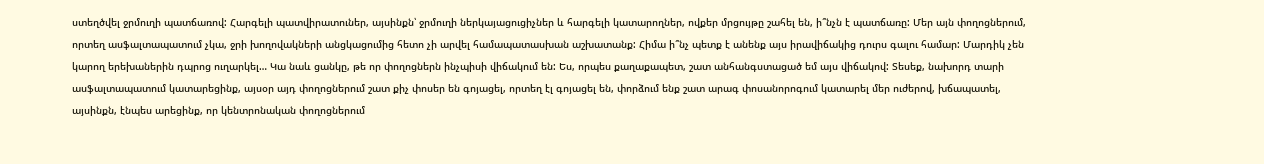ստեղծվել ջրմուղի պատճառով: Հարգելի պատվիրատուներ, այսինքն՝ ջրմուղի ներկայացուցիչներ և հարգելի կատարողներ, ովքեր մրցույթը շահել են, ի՞նչն է պատճառը: Մեր այն փողոցներում, որտեղ ասֆալտապատում չկա, ջրի խողովակների անցկացումից հետո չի արվել համապատասխան աշխատանք: Հիմա ի՞նչ պետք է անենք այս իրավիճակից դուրս գալու համար: Մարդիկ չեն կարող երեխաներին դպրոց ուղարկել… Կա նաև ցանկը, թե որ փողոցներն ինչպիսի վիճակում են: Ես, որպես քաղաքապետ, շատ անհանգստացած եմ այս վիճակով: Տեսեք, նախորդ տարի ասֆալտապատում կատարեցինք, այսօր այդ փողոցներում շատ քիչ փոսեր են գոյացել, որտեղ էլ գոյացել են, փորձում ենք շատ արագ փոսանորոգում կատարել մեր ուժերով, խճապատել, այսինքն, էնպես արեցինք, որ կենտրոնական փողոցներում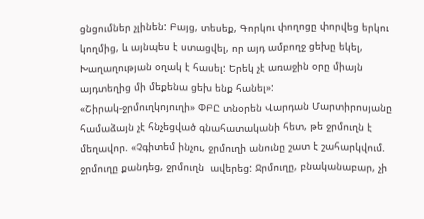ցնցումներ չլինեն: Բայց, տեսեք, Գորկու փողոցը փորվեց երկու կողմից, և այնպես է ստացվել, որ այդ ամբողջ ցեխը եկել, Խաղաղության օղակ է հասել: Երեկ չէ առաջին օրը միայն այդտեղից մի մեքենա ցեխ ենք հանել»:
«Շիրակ-ջրմուղկոյուղի» ՓԲԸ տնօրեն Վարդան Մարտիրոսյանը համաձայն չէ հնչեցված գնահատականի հետ, թե ջրմուղն է մեղավոր. «Չգիտեմ ինչու, ջրմուղի անունը շատ է շահարկվում. ջրմուղը քանդեց, ջրմուղն  ավերեց: Ջրմուղը, բնականաբար, չի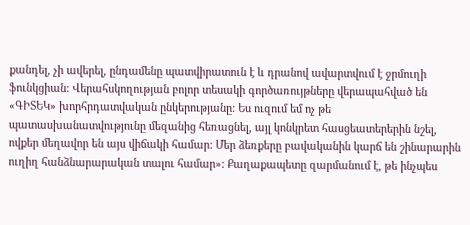քանդել, չի ավերել, ընդամենը պատվիրատուն է և դրանով ավարտվում է ջրմուղի ֆունկցիան: Վերահսկողության բոլոր տեսակի գործառույթները վերապահված են «ԳԻՏԵԿ» խորհրդատվական ընկերությանը: Ես ուզում եմ ոչ թե պատասխանատվությունը մեզանից հեռացնել, այլ կոնկրետ հասցեատերերին նշել, ովքեր մեղավոր են այս վիճակի համար: Մեր ձեռքերը բավականին կարճ են շինարարին ուղիղ հանձնարարական տալու համար»: Քաղաքապետը զարմանում է, թե ինչպես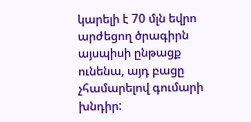կարելի է 70 մլն եվրո արժեցող ծրագիրն այսպիսի ընթացք ունենա, այդ բացը չհամարելով գումարի խնդիր: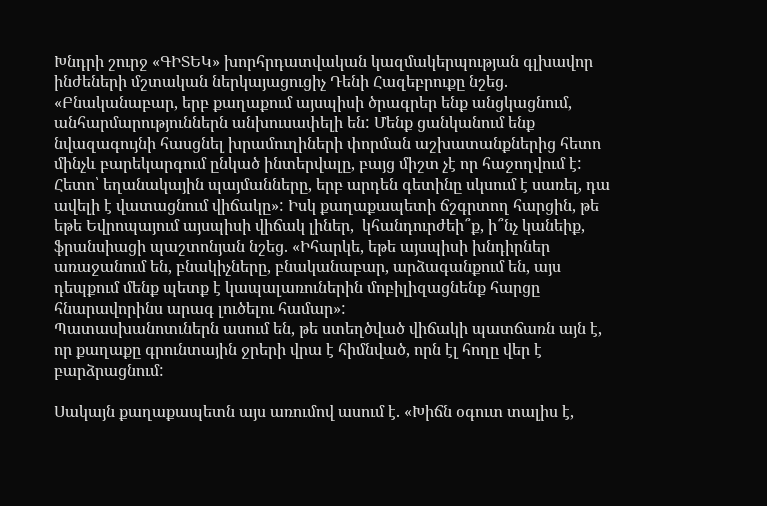Խնդրի շուրջ «ԳԻՏԵԿ» խորհրդատվական կազմակերպության գլխավոր ինժեների մշտական ներկայացուցիչ Դենի Հազեբրուքը նշեց. «Բնականաբար, երբ քաղաքում այսպիսի ծրագրեր ենք անցկացնում,  անհարմարություններն անխուսափելի են: Մենք ցանկանում ենք նվազագույնի հասցնել խրամուղիների փորման աշխատանքներից հետո մինչև բարեկարգում ընկած ինտերվալը, բայց միշտ չէ որ հաջողվում է: Հետո՝ եղանակային պայմանները, երբ արդեն գետինը սկսում է սառել, դա ավելի է վատացնում վիճակը»: Իսկ քաղաքապետի ճշգրտող հարցին, թե եթե Եվրոպայում այսպիսի վիճակ լիներ,  կհանդուրժեի՞ք, ի՞նչ կանեիք, ֆրանսիացի պաշտոնյան նշեց. «Իհարկե, եթե այսպիսի խնդիրներ առաջանում են, բնակիչները, բնականաբար, արձագանքում են, այս դեպքում մենք պետք է կապալառուներին մոբիլիզացնենք հարցը հնարավորինս արագ լուծելու համար»:
Պատասխանոտւներն ասում են, թե ստեղծված վիճակի պատճառն այն է, որ քաղաքը գրունտային ջրերի վրա է հիմնված, որն էլ հողը վեր է բարձրացնում:

Սակայն քաղաքապետն այս առումով ասում է. «Խիճն օգուտ տալիս է,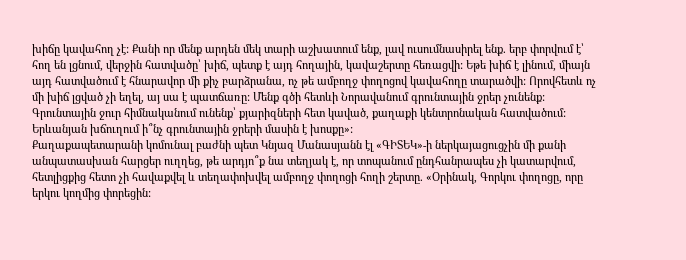խիճը կավահող չէ: Քանի որ մենք արդեն մեկ տարի աշխատում ենք, լավ ուսումնասիրել ենք. երբ փորվում է՝ հող են լցնում, վերջին հատվածը՝ խիճ, պետք է այդ հողային, կավաշերտը հեռացվի: Եթե խիճ է լինում, միայն այդ հատվածում է հնարավոր մի քիչ բարձրանա, ոչ թե ամբողջ փողոցով կավահողը տարածվի: Որովհետև ոչ մի խիճ լցված չի եղել, այ սա է պատճառը: Մենք գծի հետևի Նորավանում գրունտային ջրեր չունենք: Գրունտային ջուր հիմնականում ունենք՝ քյարիզների հետ կաված, քաղաքի կենտրոնական հատվածում: Երևանյան խճուղում ի՞նչ գրունտային ջրերի մասին է խոսքը»:
Քաղաքապետարանի կոմունալ բաժնի պետ Կնյազ Մանասյանն էլ «ԳԻՏԵԿ»-ի ներկայացուցչին մի քանի անպատասխան հարցեր ուղղեց, թե արդյո՞ք նա տեղյակ է, որ տոպանում ընդհանրապես չի կատարվում, հետլիցքից հետո չի հավաքվել և տեղափոխվել ամբողջ փողոցի հողի շերտը. «Օրինակ, Գորկու փողոցը, որը երկու կողմից փորեցին: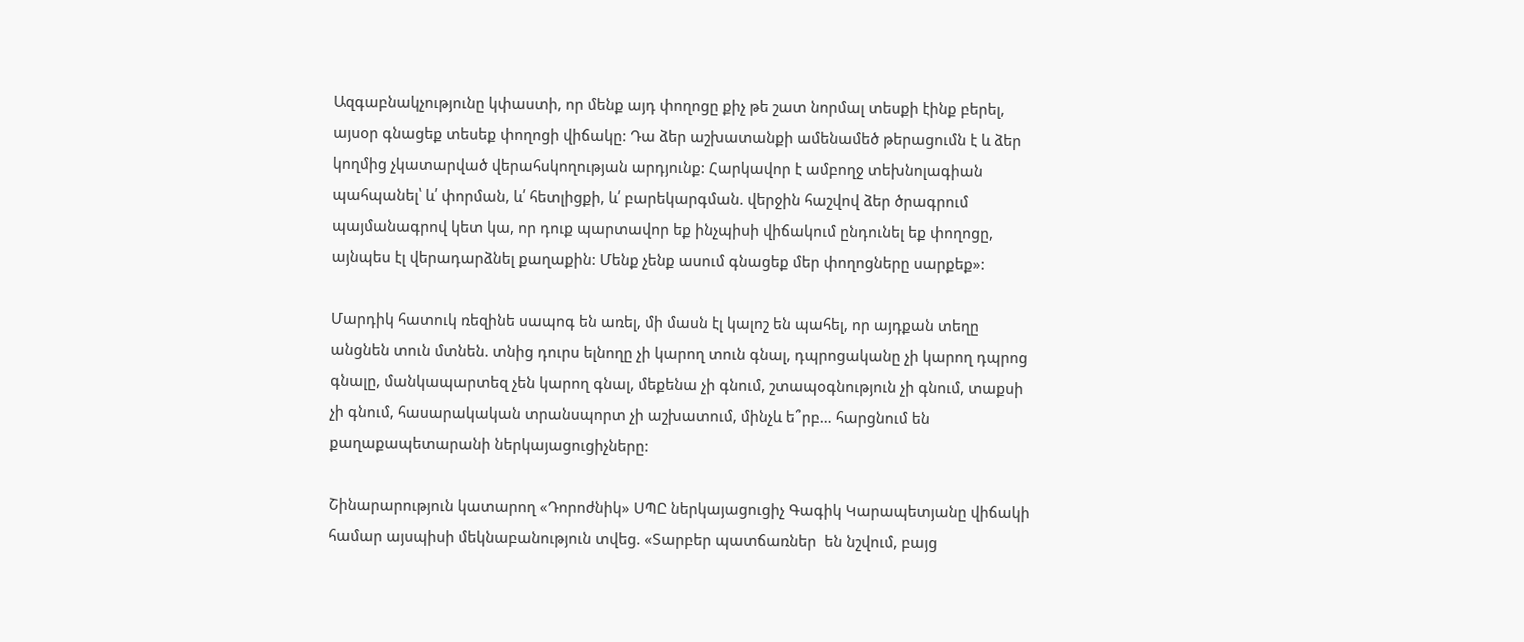Ազգաբնակչությունը կփաստի, որ մենք այդ փողոցը քիչ թե շատ նորմալ տեսքի էինք բերել, այսօր գնացեք տեսեք փողոցի վիճակը: Դա ձեր աշխատանքի ամենամեծ թերացումն է և ձեր կողմից չկատարված վերահսկողության արդյունք: Հարկավոր է ամբողջ տեխնոլագիան պահպանել՝ և՛ փորման, և՛ հետլիցքի, և՛ բարեկարգման. վերջին հաշվով ձեր ծրագրում պայմանագրով կետ կա, որ դուք պարտավոր եք ինչպիսի վիճակում ընդունել եք փողոցը, այնպես էլ վերադարձնել քաղաքին: Մենք չենք ասում գնացեք մեր փողոցները սարքեք»:

Մարդիկ հատուկ ռեզինե սապոգ են առել, մի մասն էլ կալոշ են պահել, որ այդքան տեղը անցնեն տուն մտնեն. տնից դուրս ելնողը չի կարող տուն գնալ, դպրոցականը չի կարող դպրոց գնալը, մանկապարտեզ չեն կարող գնալ, մեքենա չի գնում, շտապօգնություն չի գնում, տաքսի չի գնում, հասարակական տրանսպորտ չի աշխատում, մինչև ե՞րբ… հարցնում են քաղաքապետարանի ներկայացուցիչները:

Շինարարություն կատարող «Դորոժնիկ» ՍՊԸ ներկայացուցիչ Գագիկ Կարապետյանը վիճակի համար այսպիսի մեկնաբանություն տվեց. «Տարբեր պատճառներ  են նշվում, բայց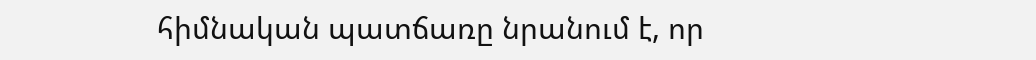հիմնական պատճառը նրանում է, որ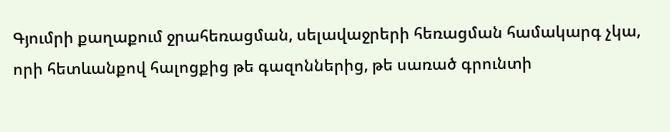Գյումրի քաղաքում ջրահեռացման, սելավաջրերի հեռացման համակարգ չկա, որի հետևանքով հալոցքից թե գազոններից, թե սառած գրունտի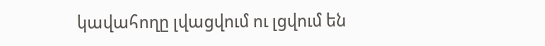կավահողը լվացվում ու լցվում են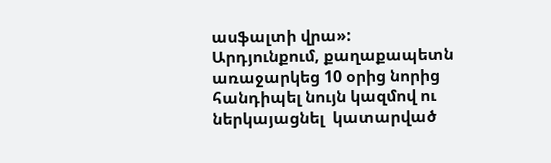ասֆալտի վրա»:
Արդյունքում, քաղաքապետն առաջարկեց 10 օրից նորից հանդիպել նույն կազմով ու ներկայացնել  կատարված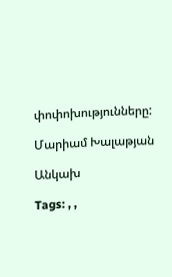փոփոխությունները:

Մարիամ Խալաթյան

Անկախ

Tags: , ,